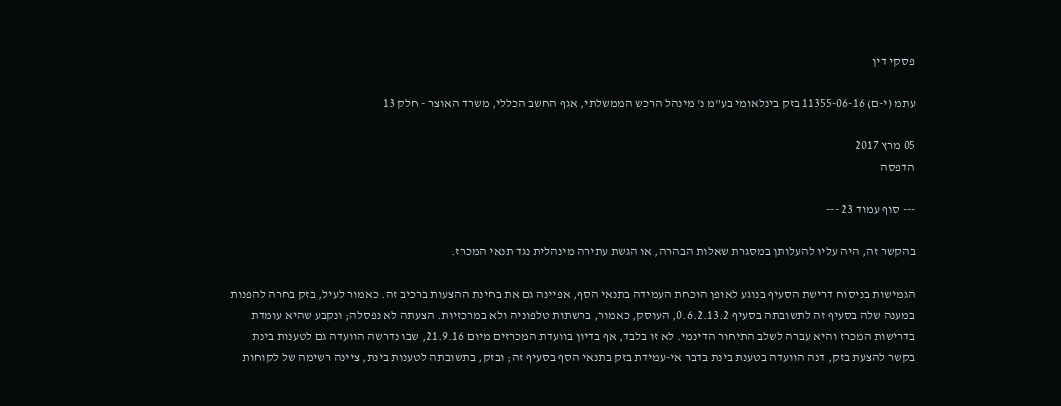פסקי דין

עתמ (י-ם) 11355-06-16 בזק בינלאומי בע"מ נ' מינהל הרכש הממשלתי, אגף החשב הכללי, משרד האוצר - חלק 13

05 מרץ 2017
הדפסה

--- סוף עמוד 23 ---

בהקשר זה, היה עליו להעלותן במסגרת שאלות הבהרה, או הגשת עתירה מינהלית נגד תנאי המכרז.

הגמישות בניסוח דרישת הסעיף בנוגע לאופן הוכחת העמידה בתנאי הסף, אפיינה גם את בחינת ההצעות ברכיב זה. כאמור לעיל, בזק בחרה להפנות במענה שלה בסעיף זה לתשובתה בסעיף 0.6.2.13.2, העוסק, כאמור, ברשתות טלפוניה ולא במרכזיות. הצעתה לא נפסלה; ונקבע שהיא עומדת בדרישות המכרז והיא עברה לשלב התיחור הדינמי. לא זו בלבד, אף בדיון בוועדת המכרזים מיום 21.9.16, שבו נדרשה הוועדה גם לטענות בינת בקשר להצעת בזק, דנה הוועדה בטענת בינת בדבר אי-עמידת בזק בתנאי הסף בסעיף זה; ובזק, בתשובתה לטענות בינת, ציינה רשימה של לקוחות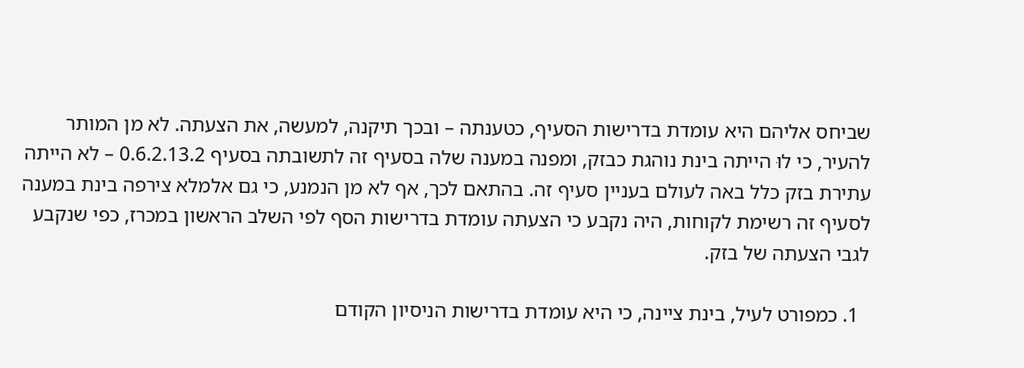שביחס אליהם היא עומדת בדרישות הסעיף, כטענתה – ובכך תיקנה, למעשה, את הצעתה. לא מן המותר להעיר, כי לוּ הייתה בינת נוהגת כבזק, ומפנה במענה שלה בסעיף זה לתשובתה בסעיף 0.6.2.13.2 – לא הייתה עתירת בזק כלל באה לעולם בעניין סעיף זה. בהתאם לכך, אף לא מן הנמנע, כי גם אלמלא צירפה בינת במענה לסעיף זה רשימת לקוחות, היה נקבע כי הצעתה עומדת בדרישות הסף לפי השלב הראשון במכרז, כפי שנקבע לגבי הצעתה של בזק.

  1. כמפורט לעיל, בינת ציינה, כי היא עומדת בדרישות הניסיון הקודם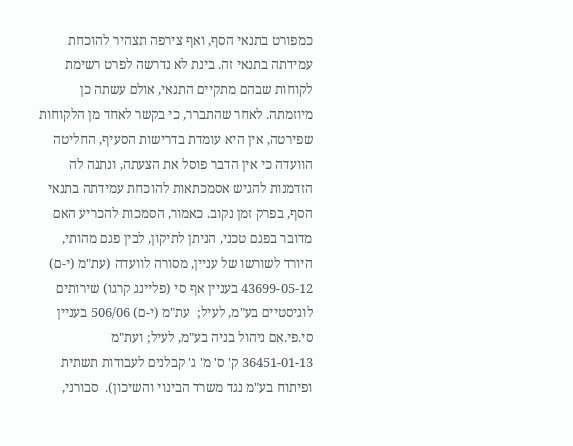כמפורט בתנאי הסף, ואף צירפה תצהיר להוכחת עמידתה בתנאי זה. בינת לא נדרשה לפרט רשימת לקוחות שבהם מתקיים התנאי, אולם עשתה כן מיוזמתה. לאחר שהתברר, כי בקשר לאחד מן הלקוחות שפירטה, אין היא עומדת בדרישות הסעיף, החליטה הוועדה כי אין הדבר פוסל את הצעתה, ונתנה לה הזדמנות להגיש אסמכתאות להוכחת עמידתה בתנאי הסף, בפרק זמן נקוב. כאמור, הסמכות להכריע האם מדובר בפגם טכני, הניתן לתיקון, לבין פגם מהותי, היורד לשורשו של עניין, מסורה לוועדה (עת"מ (י-ם) 43699-05-12 בעניין אף סי (פליינג קרגו) שירותים לוגיסטיים בע"מ, לעיל;  עת"מ (י-ם) 506/06 בעניין סי.פי.אם ניהול בניה בע"מ, לעיל; ועת"מ 36451-01-13 ק' ס' מ' ג' קבלנים לעבודות תשתית ופיתוח בע"מ נגד משרד הבינוי והשיכון).  סבורני,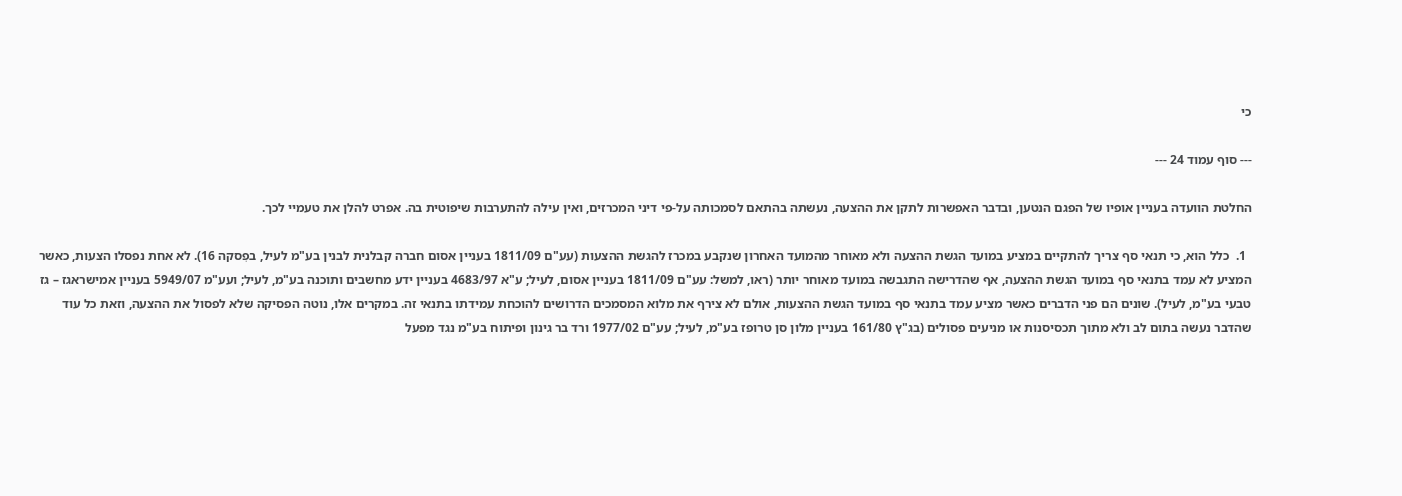כי

--- סוף עמוד 24 ---

החלטת הוועדה בעניין אופיו של הפגם הנטען, ובדבר האפשרות לתקן את ההצעה, נעשתה בהתאם לסמכותה על-פי דיני המכרזים, ואין עילה להתערבות שיפוטית בה. אפרט להלן את טעמיי לכך.

  1.  כלל הוא, כי תנאי סף צריך להתקיים במציע במועד הגשת ההצעה ולא מאוחר מהמועד האחרון שנקבע במכרז להגשת ההצעות (עע"ם 1811/09 בעניין אסום חברה קבלנית לבנין בע"מ לעיל, בפִסקה 16). לא אחת נפסלו הצעות, כאשר המציע לא עמד בתנאי סף במועד הגשת ההצעה, אף שהדרישה התגבשה במועד מאוחר יותר (ראו, למשל: עע"ם 1811/09 בעניין אסום, לעיל; ע"א 4683/97 בעניין ידע מחשבים ותוכנה בע"מ, לעיל; ועע"מ 5949/07 בעניין אמישראגז – גז טבעי בע"מ, לעיל). שונים הם פני הדברים כאשר מציע עמד בתנאי סף במועד הגשת ההצעות, אולם לא צירף את מלוא המסמכים הדרושים להוכחת עמידתו בתנאי זה. במקרים אלו, נוטה הפסיקה שלא לפסול את ההצעה, וזאת כל עוד שהדבר נעשה בתום לב ולא מתוך תכסיסנות או מניעים פסולים (בג"ץ 161/80 בעניין מלון סן טרופז בע"מ, לעיל; עע"ם 1977/02 ורד בר גינון ופיתוח בע"מ נגד מפעל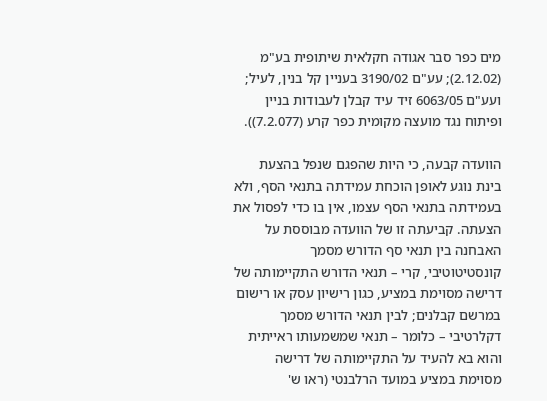מים כפר סבר אגודה חקלאית שיתופית בע"מ (2.12.02); עע"ם 3190/02 בעניין קל בנין, לעיל; ועע"ם 6063/05 זיד עיד קבלן לעבודות בניין ופיתוח נגד מועצה מקומית כפר קרע (7.2.077)).

הוועדה קבעה, כי היות שהפגם שנפל בהצעת בינת נוגע לאופן הוכחת עמידתה בתנאי הסף, ולא בעמידתה בתנאי הסף עצמו, אין בו כדי לפסול את הצעתה. קביעתה זו של הוועדה מבוססת על האבחנה בין תנאי סף הדורש מסמך קונסטיטוטיבי, קרי – תנאי הדורש התקיימותה של דרישה מסוימת במציע, כגון רישיון עסק או רישום במרשם קבלנים; לבין תנאי הדורש מסמך דקלרטיבי – כלומר – תנאי שמשמעותו ראייתית והוא בא להעיד על התקיימותה של דרישה מסוימת במציע במועד הרלבנטי (ראו ש'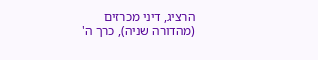הרציג, דיני מכרזים (מהדורה שניה), כרך ה'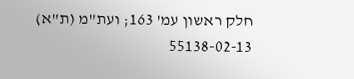חלק ראשון עמ' 163; ועת"מ (ת"א) 55138-02-13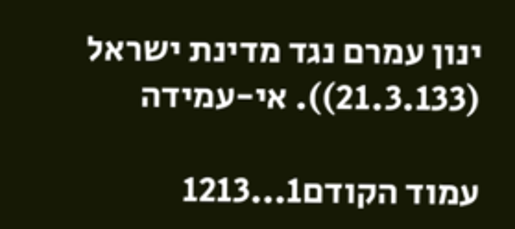ינון עמרם נגד מדינת ישראל (21.3.133)). אי-עמידה

עמוד הקודם1...1213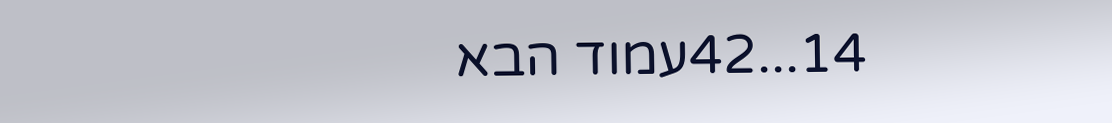14...42עמוד הבא